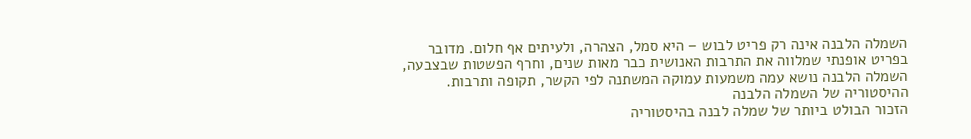השמלה הלבנה אינה רק פריט לבוש – היא סמל, הצהרה, ולעיתים אף חלום. מדובר
בפריט אופנתי שמלווה את התרבות האנושית כבר מאות שנים, וחרף הפשטות שבצבעה,
השמלה הלבנה נושא עמה משמעות עמוקה המשתנה לפי הקשר, תקופה ותרבות.
ההיסטוריה של השמלה הלבנה
הזכור הבולט ביותר של שמלה לבנה בהיסטוריה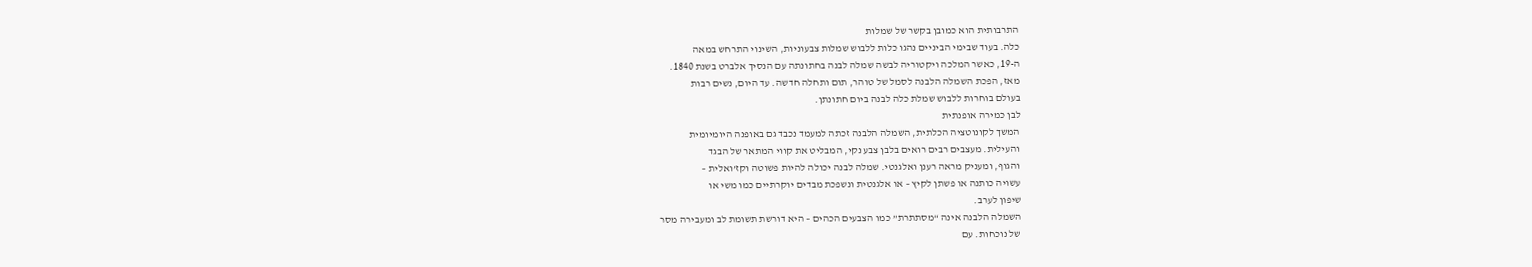התרבותית הוא כמובן בקשר של שמלות
כלה. בעוד שבימי הביניים נהגו כלות ללבוש שמלות צבעוניות, השינוי התרחש במאה
ה-19, כאשר המלכה ויקטוריה לבשה שמלה לבנה בחתונתה עם הנסיך אלברט בשנת 1840.
מאז, הפכת השמלה הלבנה לסמל של טוהר, תום ותחלה חדשה. עד היום, נשים רבות
בעולם בוחרות ללבוש שמלת כלה לבנה ביום חתונתן.
לבן כמירה אופנתית
המשך לקונוטציה הכלתית, השמלה הלבנה זכתה למעמד נכבד גם באופנה היומיומית
והעילית. מעצבים רבים רואים בלבן צבע נקי, המבליט את קווי המתאר של הבגד
והגוף, ומעניק מראה רענן ואלגנטי. שמלה לבנה יכולה להיות פשוטה וקז’ואלית –
עשויה כותנה או פשתן לקיץ – או אלגנטית ונשפכת מבדים יוקרתיים כמו משי או
שיפון לערב.
השמלה הלבנה אינה “מסתתרת” כמו הצבעים הכהים – היא דורשת תשומת לב ומעבירה מסר
של נוכחות. עם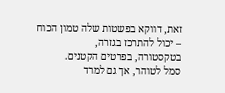זאת, דווקא בפשטות שלה טמון הכוח – יכול להתרכז בגזרה,
בטקסטורה, בפרטים הקטנים.
סמל לטוהר, אך גם למרד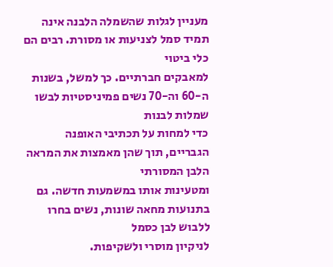מעניין לגלות שהשמלה הלבנה אינה תמיד סמל לצניעות או מסורת. רבים הם כלי ביטוי
למאבקים חברתיים. כך למשל, בשנות ה-60 וה-70 נשים פמיניסטיות לבשו שמלות לבנות
כדי למחות על תכתיבי האופנה הגבריים, תוך שהן מאמצות את המראה הלבן המסורתי
ומטעינות אותו במשמעות חדשה. גם בתנועות מחאה שונות, נשים בחרו ללבוש לבן כסמל
לניקיון מוסרי ולשקיפות.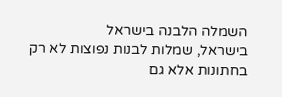השמלה הלבנה בישראל
בישראל, שמלות לבנות נפוצות לא רק בחתונות אלא גם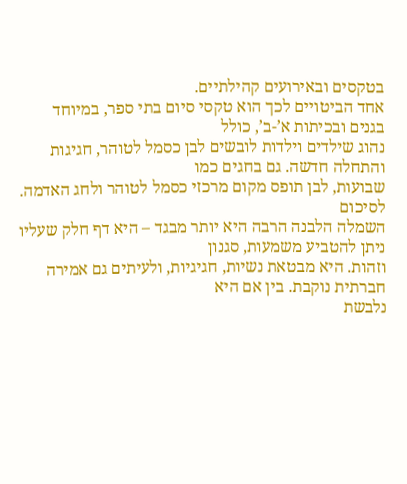בטקסים ובאירועים קהילתיים.
אחד הביטויים לכך הוא טקסי סיום בתי ספר, במיוחד בגנים ובכיתות א’-ב’, כולל
נהוג שילדים וילדות לובשים לבן כסמל לטוהר, חגיגות והתחלה חדשה. גם בחגים כמו
שבועות, לבן תופס מקום מרכזי כסמל לטוהר ולחג האדמה.
לסיכום
השמלה הלבנה הרבה היא יותר מבגד – היא דף חלק שעליו ניתן להטביע משמעות, סגנון
וזהות. היא מבטאת נשיות, חגיגיות, ולעיתים גם אמירה חברתית נוקבת. בין אם היא
נלבשת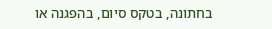בחתונה, בטקס סיום, בהפגנה או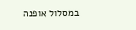במסלול אופנה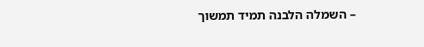– השמלה הלבנה תמיד תמשוך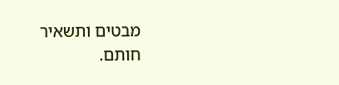מבטים ותשאיר חותם.